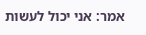אמר: אני יכול לעשות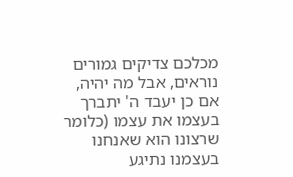מכלכם צדיקים גמורים נוראים, אבל מה יהיה, אם כן יעבד ה' יתברך בעצמו את עצמו (כלומר שרצונו הוא שאנחנו בעצמנו נתיגע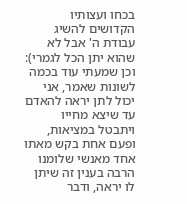בכחו ועצותיו הקדושים להשיג עבודת ה' אבל לא שהוא יתן הכל לגמרי):
וכן שמעתי עוד בכמה לשונות שאמר, אני יכול לתן יראה להאדם עד שיצא מחייו ויתבטל במציאות, ופעם אחת בקש מאתו אחד מאנשי שלומנו הרבה בענין זה שיתן לו יראה, ודבר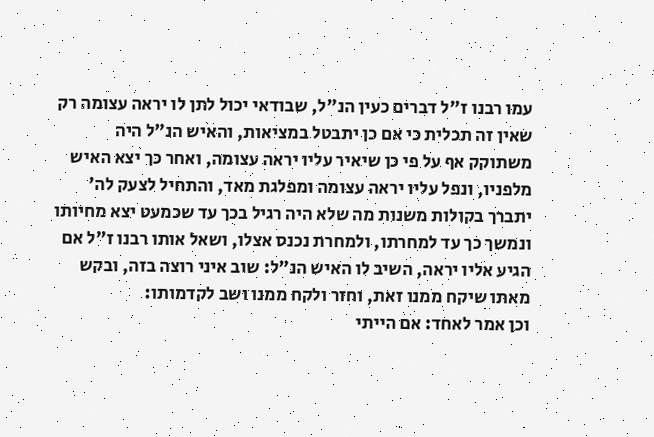עמו רבנו ז"ל דברים כעין הנ"ל, שבודאי יכול לתן לו יראה עצומה רק שאין זה תכלית כי אם כן יתבטל במציאות, והאיש הנ"ל היה משתוקק אף על פי כן שיאיר עליו יראה עצומה, ואחר כך יצא האיש מלפניו, ונפל עליו יראה עצומה ומפלגת מאד, והתחיל לצעק לה' יתברך בקולות משנות מה שלא היה רגיל בכך עד שכמעט יצא מחיותו ונמשך כך עד למחרתו, ולמחרת נכנס אצלו, ושאל אותו רבנו ז"ל אם הגיע אליו יראה, השיב לו האיש הנ"ל: שוב איני רוצה בזה, ובקש מאתו שיקח ממנו זאת, וחזר ולקח ממנו ושב לקדמותו:
וכן אמר לאחד: אם הייתי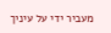מעביר ידי על עיניך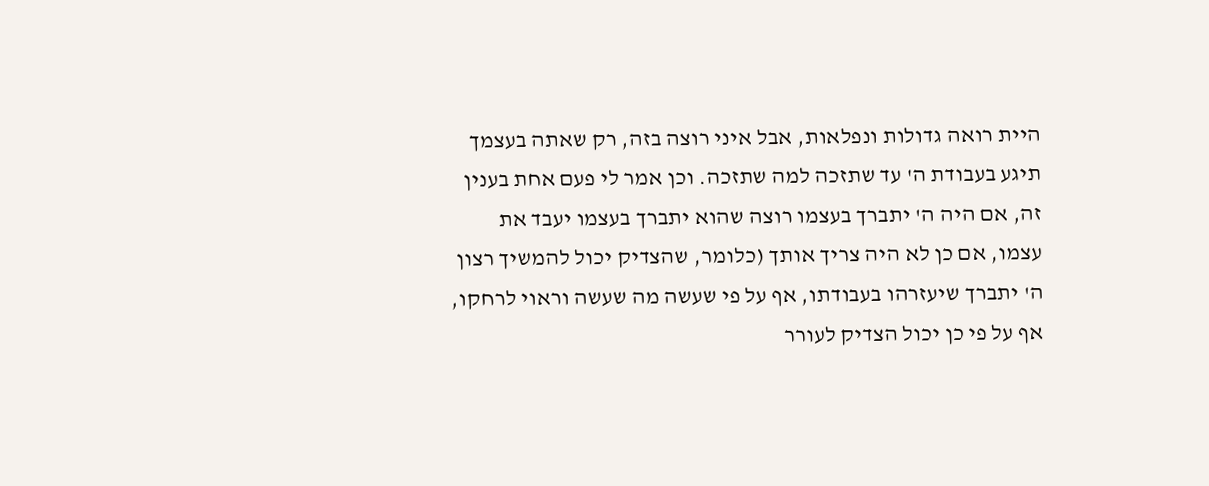היית רואה גדולות ונפלאות, אבל איני רוצה בזה, רק שאתה בעצמך תיגע בעבודת ה' עד שתזכה למה שתזכה. וכן אמר לי פעם אחת בענין זה, אם היה ה' יתברך בעצמו רוצה שהוא יתברך בעצמו יעבד את עצמו, אם כן לא היה צריך אותך (כלומר, שהצדיק יכול להמשיך רצון ה' יתברך שיעזרהו בעבודתו, אף על פי שעשה מה שעשה וראוי לרחקו, אף על פי כן יכול הצדיק לעורר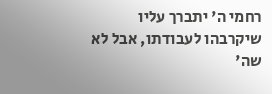רחמי ה' יתברך עליו שיקרבהו לעבודתו, אבל לא שה'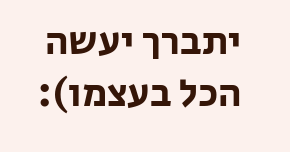יתברך יעשה הכל בעצמו):